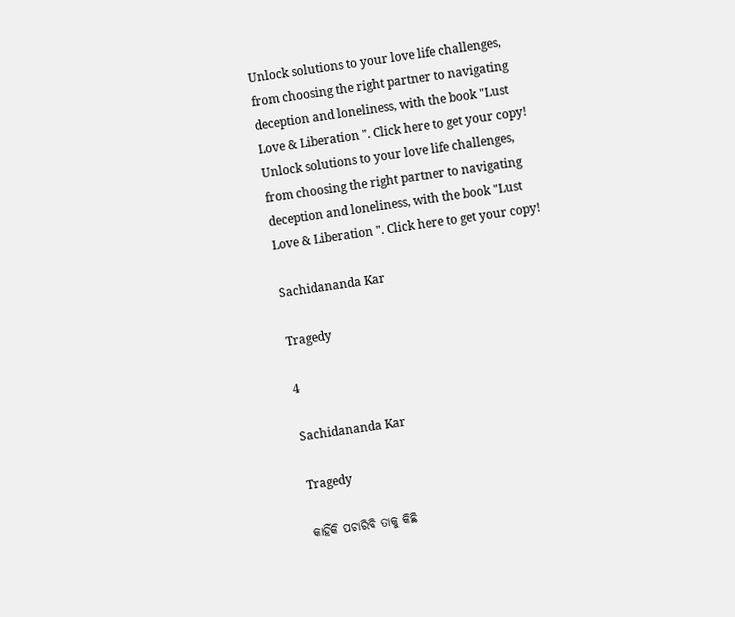Unlock solutions to your love life challenges, from choosing the right partner to navigating deception and loneliness, with the book "Lust Love & Liberation ". Click here to get your copy!
Unlock solutions to your love life challenges, from choosing the right partner to navigating deception and loneliness, with the book "Lust Love & Liberation ". Click here to get your copy!

Sachidananda Kar

Tragedy

4

Sachidananda Kar

Tragedy

କାହିଁକି ପଚାରିବି ତାକୁ କିଛି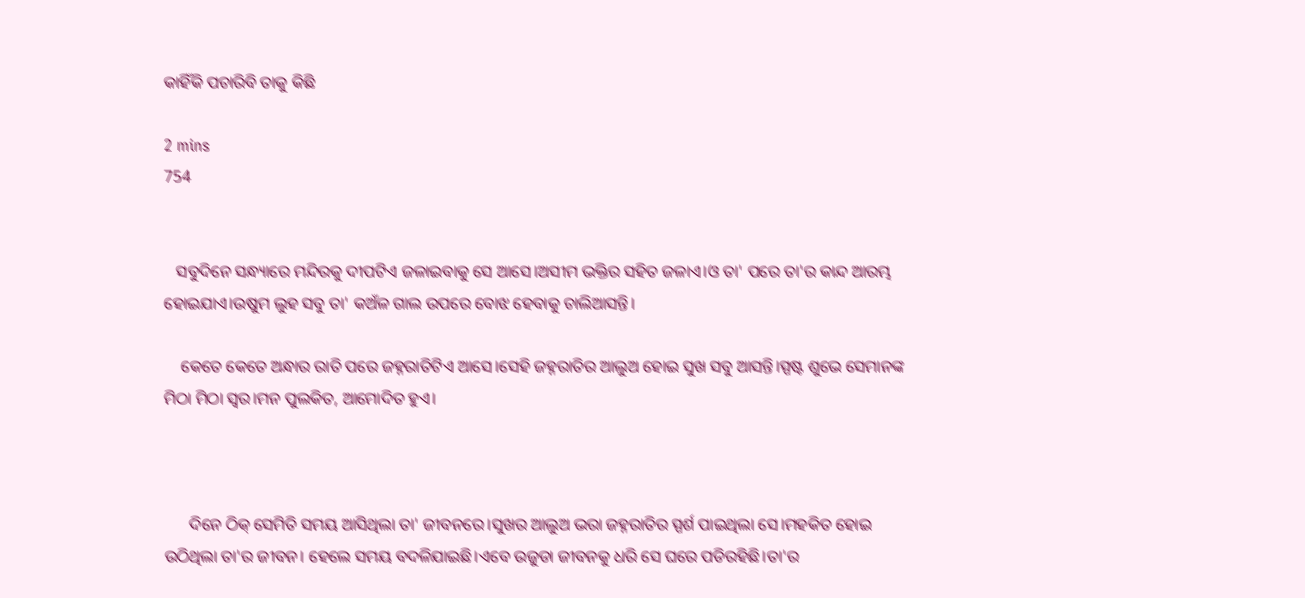କାହିଁକି ପଚାରିବି ତାକୁ କିଛି

2 mins
754


   ସବୁଦିନେ ସନ୍ଧ୍ୟାରେ ମନ୍ଦିରକୁ ଦୀପଟିଏ ଜଳାଇବାକୁ ସେ ଆସେ।ଅସୀମ ଭକ୍ତିର ସହିତ ଜଳାଏ।ଓ ତା' ପରେ ତା'ର କାନ୍ଦ ଆରମ୍ଭ ହୋଇଯାଏ।ଉଷୁମ ଲୁହ ସବୁ ତା' କଅଁଳ ଗାଲ ଉପରେ ବୋଝ ହେବାକୁ ଚାଲିଆସନ୍ତି।

    କେତେ କେତେ ଅନ୍ଧାର ରାତି ପରେ ଜହ୍ନରାତିଟିଏ ଆସେ।ସେହି ଜହ୍ନରାତିର ଆଲୁଅ ହୋଇ ସୁଖ ସବୁ ଆସନ୍ତି।ସ୍ପଷ୍ଟ ଶୁଭେ ସେମାନଙ୍କ ମିଠା ମିଠା ସ୍ବର।ମନ ପୁଲକିତ, ଆମୋଦିତ ହୁଏ।



      ଦିନେ ଠିକ୍ ସେମିତି ସମୟ ଆସିଥିଲା ତା' ଜୀବନରେ।ସୁଖର ଆଲୁଅ ଭରା ଜହ୍ନରାତିର ସ୍ପର୍ଶ ପାଇଥିଲା ସେ।ମହକିତ ହୋଇ ଉଠିଥିଲା ତା'ର ଜୀବନ। ହେଲେ ସମୟ ବଦଳିଯାଇଛି।ଏବେ ଉଜୁଡା ଜୀବନକୁ ଧରି ସେ ଘରେ ପଡିରହିଛି।ତା'ର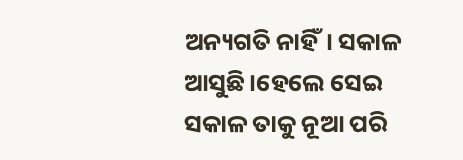ଅନ୍ୟଗତି ନାହିଁ। ସକାଳ ଆସୁଛି।ହେଲେ ସେଇ ସକାଳ ତାକୁ ନୂଆ ପରି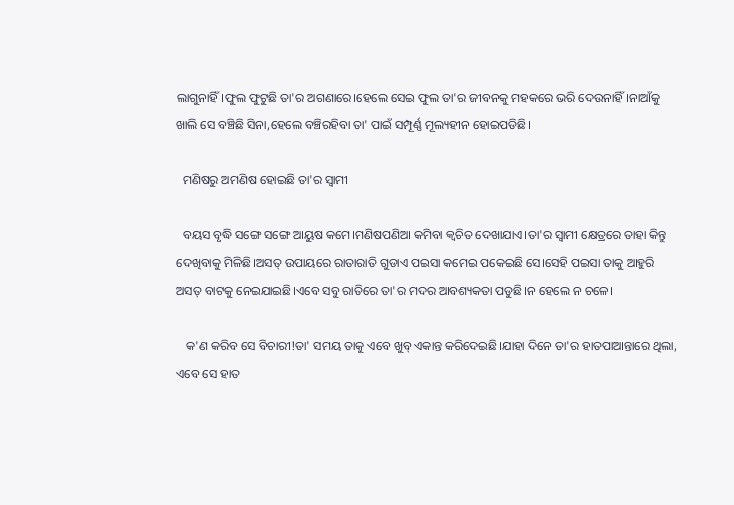ଲାଗୁନାହିଁ।ଫୁଲ ଫୁଟୁଛି ତା'ର ଅଗଣାରେ।ହେଲେ ସେଇ ଫୁଲ ତା'ର ଜୀବନକୁ ମହକରେ ଭରି ଦେଉନାହିଁ।ନାଆଁକୁ ଖାଲି ସେ ବଞ୍ଚିଛି ସିନା,ହେଲେ ବଞ୍ଚିରହିବା ତା' ପାଇଁ ସମ୍ପୂର୍ଣ୍ଣ ମୂଲ୍ୟହୀନ ହୋଇପଡିଛି।

  ମଣିଷରୁ ଅମଣିଷ ହୋଇଛି ତା'ର ସ୍ବାମୀ

  ବୟସ ବୃଦ୍ଧି ସଙ୍ଗେ ସଙ୍ଗେ ଆୟୁଷ କମେ।ମଣିଷପଣିଆ କମିବା କ୍ଵଚିତ ଦେଖାଯାଏ।ତା'ର ସ୍ବାମୀ କ୍ଷେତ୍ରରେ ତାହା କିନ୍ତୁ ଦେଖିବାକୁ ମିଳିଛି।ଅସତ୍ ଉପାୟରେ ରାତାରାତି ଗୁଡାଏ ପଇସା କମେଇ ପକେଇଛି ସେ।ସେହି ପଇସା ତାକୁ ଆହୁରି ଅସତ୍ ବାଟକୁ ନେଇଯାଇଛି।ଏବେ ସବୁ ରାତିରେ ତା'ର ମଦର ଆବଶ୍ୟକତା ପଡୁଛି।ନ ହେଲେ ନ ଚଳେ।

   କ'ଣ କରିବ ସେ ବିଚାରୀ!ତା' ସମୟ ତାକୁ ଏବେ ଖୁବ୍ ଏକାନ୍ତ କରିଦେଇଛି।ଯାହା ଦିନେ ତା'ର ହାତପାଆନ୍ତାରେ ଥିଲା, ଏବେ ସେ ହାତ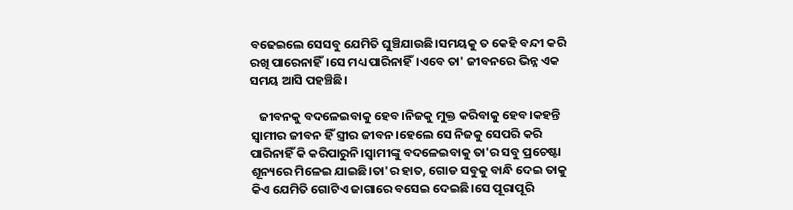ବଢେଇଲେ ସେସବୁ ଯେମିତି ଘୁଞ୍ଚିଯାଉଛି।ସମୟକୁ ତ କେହି ବନ୍ଦୀ କରି ରଖି ପାରେନାହିଁ।ସେ ମଧ୍ୟ ପାରିନାହିଁ।ଏବେ ତା' ଜୀବନରେ ଭିନ୍ନ ଏକ ସମୟ ଆସି ପହଞ୍ଚିଛି।

   ଜୀବନକୁ ବଦଳେଇବାକୁ ହେବ।ନିଜକୁ ମୁକ୍ତ କରିବାକୁ ହେବ।କହନ୍ତି ସ୍ବାମୀର ଜୀବନ ହିଁ ସ୍ତ୍ରୀର ଜୀବନ।ହେଲେ ସେ ନିଜକୁ ସେପରି କରି ପାରିନାହିଁ କି କରିପାରୁନି।ସ୍ବାମୀଙ୍କୁ ବଦଳେଇବାକୁ ତା'ର ସବୁ ପ୍ରଚେଷ୍ଟା ଶୂନ୍ୟରେ ମିଳେଇ ଯାଇଛି।ତା'ର ହାତ, ଗୋଡ ସବୁକୁ ବାନ୍ଧି ଦେଇ ତାକୁ କିଏ ଯେମିତି ଗୋଟିଏ ଜାଗାରେ ବସେଇ ଦେଇଛି।ସେ ପୂରାପୂରି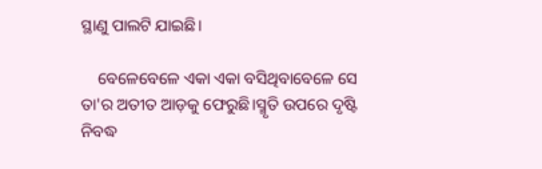ସ୍ଥାଣୁ ପାଲଟି ଯାଇଛି।

    ବେଳେବେଳେ ଏକା ଏକା ବସିଥିବାବେଳେ ସେ ତା'ର ଅତୀତ ଆଡ଼କୁ ଫେରୁଛି।ସ୍ମୃତି ଉପରେ ଦୃଷ୍ଟି ନିବଦ୍ଧ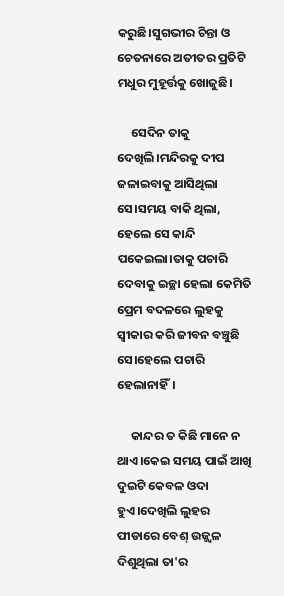କରୁଛି।ସୁଗଭୀର ଚିନ୍ତା ଓ ଚେତନାରେ ଅତୀତର ପ୍ରତିଟି ମଧୁର ମୁହୂର୍ତ୍ତକୁ ଖୋଜୁଛି।

     ସେଦିନ ତାକୁ ଦେଖିଲି।ମନ୍ଦିରକୁ ଦୀପ ଜଳାଇବାକୁ ଆସିଥିଲା ସେ।ସମୟ ବାକି ଥିଲା, ହେଲେ ସେ କାନ୍ଦି ପକେଇଲା।ତାକୁ ପଚାରି ଦେବାକୁ ଇଚ୍ଛା ହେଲା କେମିତି ପ୍ରେମ ବଦଳରେ ଲୁହକୁ ସ୍ବୀକାର କରି ଜୀବନ ବଞ୍ଚୁଛି ସେ।ହେଲେ ପଚାରି ହେଲାନାହିଁ।

     କାନ୍ଦର ତ କିଛି ମାନେ ନ ଥାଏ।କେଇ ସମୟ ପାଇଁ ଆଖି ଦୁଇଟି କେବଳ ଓଦା ହୁଏ।ଦେଖିଲି ଲୁହର ପୀଡାରେ ବେଶ୍ ଉଜ୍ଜ୍ୱଳ ଦିଶୁଥିଲା ତା'ର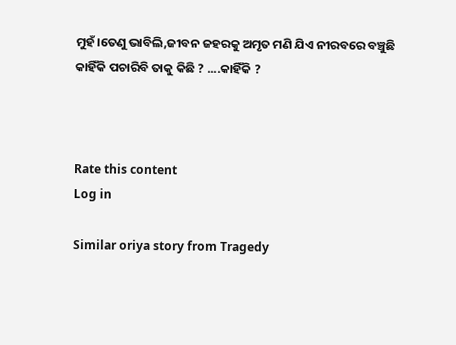ମୁହଁ।ତେଣୁ ଭାବିଲି,ଜୀବନ ଜହରକୁ ଅମୃତ ମଣି ଯିଏ ନୀରବରେ ବଞ୍ଚୁଛି କାହିଁକି ପଚାରିବି ତାକୁ କିଛି ? ....କାହିଁକି ?



Rate this content
Log in

Similar oriya story from Tragedy